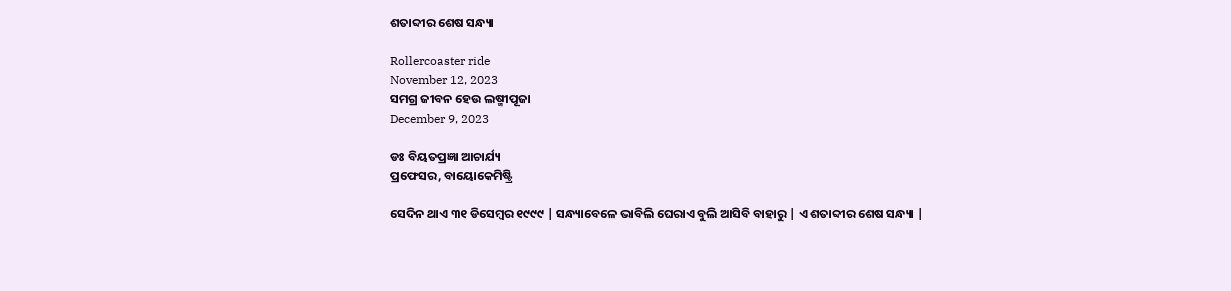ଶତାବ୍ଦୀର ଶେଷ ସନ୍ଧ୍ୟା

Rollercoaster ride
November 12, 2023
ସମଗ୍ର ଜୀବନ ହେଉ ଲଷ୍ମୀପୂଜା
December 9, 2023

ଡଃ ବିୟତପ୍ରଜ୍ଞା ଆଚାର୍ଯ୍ୟ
ପ୍ରଫେସର, ବାୟୋକେମିଷ୍ଟ୍ରି

ସେଦିନ ଥାଏ ୩୧ ଡିସେମ୍ବର ୧୯୯୯ | ସନ୍ଧ୍ୟାବେଳେ ଭାବିଲି ଘେରାଏ ବୁଲି ଆସିବି ବାହାରୁ | ଏ ଶତାବ୍ଦୀର ଶେଷ ସନ୍ଧ୍ୟା |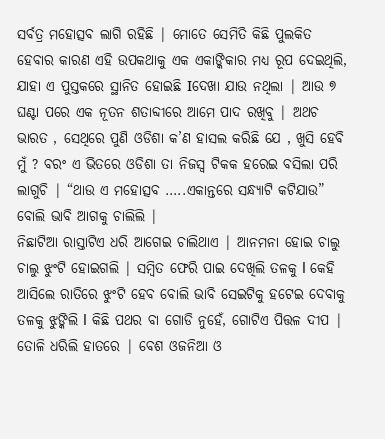ସର୍ବତ୍ର ମହୋତ୍ସବ ଲାଗି ରହିଛି | ମୋତେ ସେମିତି କିଛି ପୁଲକିତ ହେବାର କାରଣ ଏହି ଉପକଥାକୁ ଏକ ଏକାଙ୍କିକାର ମଧ୍ୟ ରୂପ ଦେଇଥିଲି, ଯାହା ଏ ପୁସ୍ତକରେ ସ୍ଥାନିତ ହୋଇଛି Iଦେଖା ଯାଉ ନଥିଲା | ଆଉ ୭ ଘଣ୍ଟା ପରେ ଏକ ନୂତନ ଶତାବ୍ଦୀରେ ଆମେ ପାଦ ରଖିବୁ | ଅଥଚ ଭାରତ , ସେଥିରେ ପୁଣି ଓଡିଶା କ’ଣ ହାସଲ କରିଛି ଯେ , ଖୁସି ହେବି ମୁଁ ? ବରଂ ଏ ଭିତରେ ଓଡିଶା ତା ନିଜସ୍ୱ ଟିକକ ହରେଇ ବସିଲା ପରି ଲାଗୁଚି | “ଥାଉ ଏ ମହୋତ୍ସବ …..ଏକାନ୍ତରେ ସନ୍ଧ୍ୟାଟି କଟିଯାଉ” ବୋଲି ଭାବି ଆଗକୁ ଚାଲିଲି |
ନିଛାଟିଆ ରାସ୍ତାଟିଏ ଧରି ଆଗେଇ ଚାଲିଥାଏ | ଆନମନା ହୋଇ ଚାଲୁ ଚାଲୁ ଝୁଂଟି ହୋଇଗଲି | ସମ୍ବିତ ଫେରି ପାଇ ଦେଖିଲି ତଳକୁ I କେହି ଆସିଲେ ରାତିରେ ଝୁଂଟି ହେବ ବୋଲି ଭାବି ସେଇଟିକୁ ହଟେଇ ଦେବାକୁ ତଳକୁ ଝୁଙ୍କିଲି I କିଛି ପଥର ବା ଗୋଡି ନୁହେଁ, ଗୋଟିଏ ପିତ୍ତଳ ଦୀପ |
ତୋଳି ଧରିଲି ହାତରେ | ବେଶ ଓଜନିଆ ଓ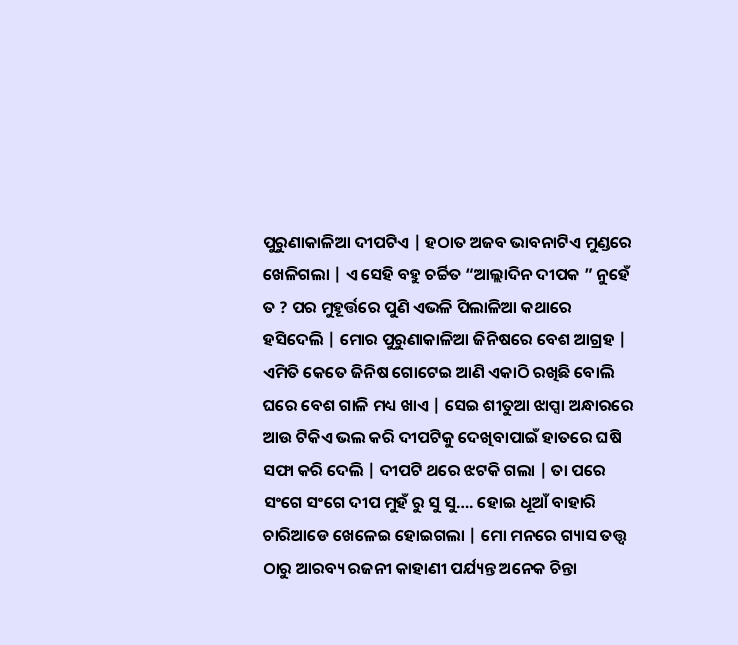ପୁରୁଣାକାଳିଆ ଦୀପଟିଏ | ହଠାତ ଅଜବ ଭାବନାଟିଏ ମୁଣ୍ଡରେ ଖେଳିଗଲା | ଏ ସେହି ବହୁ ଚର୍ଚ୍ଚିତ “ଆଲ୍ଲାଦିନ ଦୀପକ ” ନୁହେଁ ତ ? ପର ମୁହୂର୍ତ୍ତରେ ପୁଣି ଏଭଳି ପିଲାଳିଆ କଥାରେ ହସିଦେଲି | ମୋର ପୁରୁଣାକାଳିଆ ଜିନିଷରେ ବେଶ ଆଗ୍ରହ | ଏମିତି କେତେ ଜିନିଷ ଗୋଟେଇ ଆଣି ଏକାଠି ରଖିଛି ବୋଲି ଘରେ ବେଶ ଗାଳି ମଧ୍ୟ ଖାଏ | ସେଇ ଶୀତୁଆ ଝାପ୍ସା ଅନ୍ଧାରରେ ଆଉ ଟିକିଏ ଭଲ କରି ଦୀପଟିକୁ ଦେଖିବାପାଇଁ ହାତରେ ଘଷି ସଫା କରି ଦେଲି | ଦୀପଟି ଥରେ ଝଟକି ଗଲା | ତା ପରେ ସଂଗେ ସଂଗେ ଦୀପ ମୁହଁ ରୁ ସୁ ସୁ…. ହୋଇ ଧୂଆଁ ବାହାରି ଚାରିଆଡେ ଖେଳେଇ ହୋଇଗଲା | ମୋ ମନରେ ଗ୍ୟାସ ତତ୍ତ୍ୱ ଠାରୁ ଆରବ୍ୟ ରଜନୀ କାହାଣୀ ପର୍ଯ୍ୟନ୍ତ ଅନେକ ଚିନ୍ତା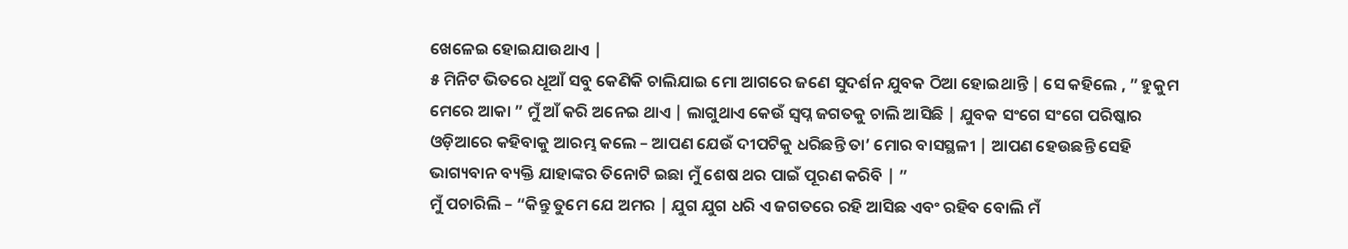ଖେଳେଇ ହୋଇଯାଉଥାଏ |
୫ ମିନିଟ ଭିତରେ ଧୂଆଁ ସବୁ କେଣିକି ଚାଲିଯାଇ ମୋ ଆଗରେ ଜଣେ ସୁଦର୍ଶନ ଯୁବକ ଠିଆ ହୋଇଥାନ୍ତି | ସେ କହିଲେ , ” ହୁକୁମ ମେରେ ଆକା ” ମୁଁ ଆଁ କରି ଅନେଇ ଥାଏ | ଲାଗୁଥାଏ କେଉଁ ସ୍ୱପ୍ନ ଜଗତକୁ ଚାଲି ଆସିଛି | ଯୁବକ ସଂଗେ ସଂଗେ ପରିଷ୍କାର ଓଡ଼ିଆରେ କହିବାକୁ ଆରମ୍ଭ କଲେ – ଆପଣ ଯେଉଁ ଦୀପଟିକୁ ଧରିଛନ୍ତି ତା’ ମୋର ବାସସ୍ଥଳୀ | ଆପଣ ହେଉଛନ୍ତି ସେହି ଭାଗ୍ୟବାନ ବ୍ୟକ୍ତି ଯାହାଙ୍କର ତିନୋଟି ଇଛା ମୁଁ ଶେଷ ଥର ପାଇଁ ପୂରଣ କରିବି | ”
ମୁଁ ପଚାରିଲି – “କିନ୍ତୁ ତୁମେ ଯେ ଅମର | ଯୁଗ ଯୁଗ ଧରି ଏ ଜଗତରେ ରହି ଆସିଛ ଏବଂ ରହିବ ବୋଲି ମଁ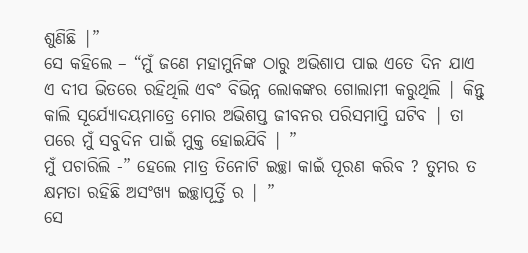ଶୁଣିଛି |”
ସେ କହିଲେ – “ମୁଁ ଜଣେ ମହାମୁନିଙ୍କ ଠାରୁ ଅଭିଶାପ ପାଇ ଏତେ ଦିନ ଯାଏ ଏ ଦୀପ ଭିତରେ ରହିଥିଲି ଏବଂ ବିଭିନ୍ନ ଲୋକଙ୍କର ଗୋଲାମୀ କରୁଥିଲି | କିନ୍ତୁ କାଲି ସୂର୍ଯ୍ୟୋଦୟମାତ୍ରେ ମୋର ଅଭିଶପ୍ତ ଜୀବନର ପରିସମାପ୍ତି ଘଟିବ | ତା ପରେ ମୁଁ ସବୁଦିନ ପାଇଁ ମୁକ୍ତ ହୋଇଯିବି | ”
ମୁଁ ପଚାରିଲି -” ହେଲେ ମାତ୍ର ତିନୋଟି ଇଚ୍ଛା କାଇଁ ପୂରଣ କରିବ ? ତୁମର ତ କ୍ଷମତା ରହିଛି ଅସଂଖ୍ୟ ଇଚ୍ଛାପୂର୍ତ୍ତି ର | ”
ସେ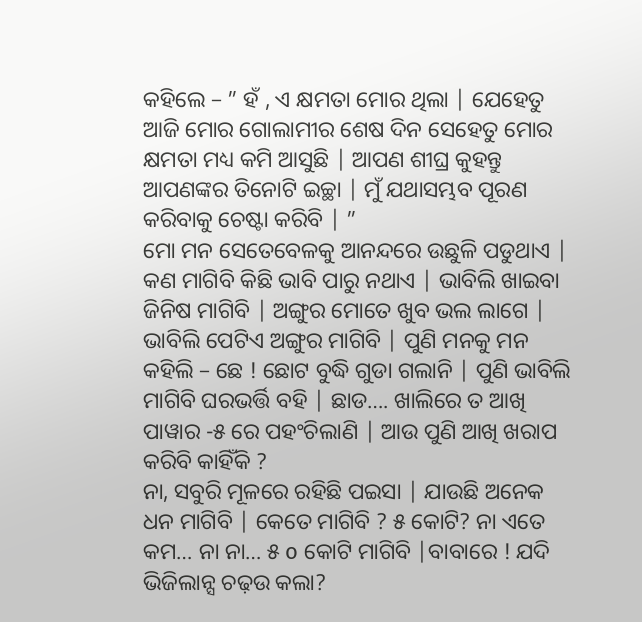କହିଲେ – ” ହଁ , ଏ କ୍ଷମତା ମୋର ଥିଲା | ଯେହେତୁ ଆଜି ମୋର ଗୋଲାମୀର ଶେଷ ଦିନ ସେହେତୁ ମୋର କ୍ଷମତା ମଧ୍ୟ କମି ଆସୁଛି | ଆପଣ ଶୀଘ୍ର କୁହନ୍ତୁ ଆପଣଙ୍କର ତିନୋଟି ଇଚ୍ଛା | ମୁଁ ଯଥାସମ୍ଭବ ପୂରଣ କରିବାକୁ ଚେଷ୍ଟା କରିବି | ”
ମୋ ମନ ସେତେବେଳକୁ ଆନନ୍ଦରେ ଉଛୁଳି ପଡୁଥାଏ | କଣ ମାଗିବି କିଛି ଭାବି ପାରୁ ନଥାଏ | ଭାବିଲି ଖାଇବା ଜିନିଷ ମାଗିବି | ଅଙ୍ଗୁର ମୋତେ ଖୁବ ଭଲ ଲାଗେ | ଭାବିଲି ପେଟିଏ ଅଙ୍ଗୁର ମାଗିବି | ପୁଣି ମନକୁ ମନ କହିଲି – ଛେ ! ଛୋଟ ବୁଦ୍ଧି ଗୁଡା ଗଲାନି | ପୁଣି ଭାବିଲି ମାଗିବି ଘରଭର୍ତ୍ତି ବହି | ଛାଡ…. ଖାଲିରେ ତ ଆଖି ପାୱାର -୫ ରେ ପହଂଚିଲାଣି | ଆଉ ପୁଣି ଆଖି ଖରାପ କରିବି କାହିଁକି ?
ନା, ସବୁରି ମୂଳରେ ରହିଛି ପଇସା | ଯାଉଛି ଅନେକ ଧନ ମାଗିବି | କେତେ ମାଗିବି ? ୫ କୋଟି? ନା ଏତେ କମ… ନା ନା… ୫ о କୋଟି ମାଗିବି |ବାବାରେ ! ଯଦି ଭିଜିଲାନ୍ସ ଚଢ଼ଉ କଲା?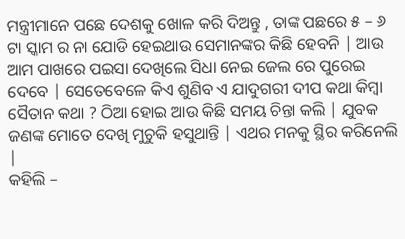ମନ୍ତ୍ରୀମାନେ ପଛେ ଦେଶକୁ ଖୋଳ କରି ଦିଅନ୍ତୁ , ତାଙ୍କ ପଛରେ ୫ – ୬ ଟା ସ୍କାମ ର ନା ଯୋଡି ହେଇଥାଉ ସେମାନଙ୍କର କିଛି ହେବନି | ଆଉ ଆମ ପାଖରେ ପଇସା ଦେଖିଲେ ସିଧା ନେଇ ଜେଲ ରେ ପୁରେଇ ଦେବେ | ସେତେବେଳେ କିଏ ଶୁଣିବ ଏ ଯାଦୁଗରୀ ଦୀପ କଥା କିମ୍ବା ସୈତାନ କଥା ? ଠିଆ ହୋଇ ଆଉ କିଛି ସମୟ ଚିନ୍ତା କଲି | ଯୁବକ ଜଣଙ୍କ ମୋତେ ଦେଖି ମୁଚୁକି ହସୁଥାନ୍ତି | ଏଥର ମନକୁ ସ୍ଥିର କରିନେଲି |
କହିଲି –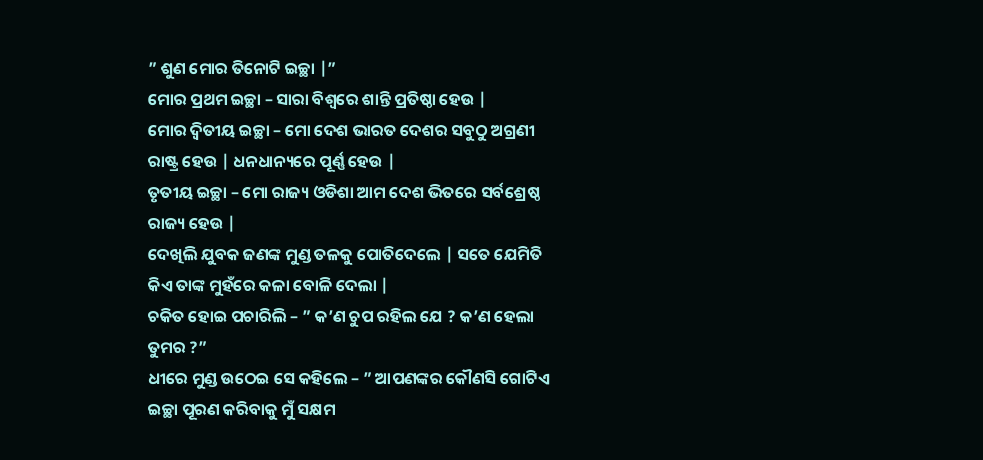” ଶୁଣ ମୋର ତିନୋଟି ଇଚ୍ଛା |”
ମୋର ପ୍ରଥମ ଇଚ୍ଛା – ସାରା ବିଶ୍ୱରେ ଶାନ୍ତି ପ୍ରତିଷ୍ଠା ହେଉ |
ମୋର ଦ୍ୱିତୀୟ ଇଚ୍ଛା – ମୋ ଦେଶ ଭାରତ ଦେଶର ସବୁଠୁ ଅଗ୍ରଣୀ ରାଷ୍ଟ୍ର ହେଉ | ଧନଧାନ୍ୟରେ ପୂର୍ଣ୍ଣ ହେଉ |
ତୃତୀୟ ଇଚ୍ଛା – ମୋ ରାଜ୍ୟ ଓଡିଶା ଆମ ଦେଶ ଭିତରେ ସର୍ବଶ୍ରେଷ୍ଠ ରାଜ୍ୟ ହେଉ |
ଦେଖିଲି ଯୁବକ ଜଣଙ୍କ ମୁଣ୍ଡ ତଳକୁ ପୋତିଦେଲେ | ସତେ ଯେମିତି କିଏ ତାଙ୍କ ମୁହଁରେ କଳା ବୋଳି ଦେଲା |
ଚକିତ ହୋଇ ପଚାରିଲି – ” କ’ଣ ଚୁପ ରହିଲ ଯେ ? କ’ଣ ହେଲା ତୁମର ?”
ଧୀରେ ମୁଣ୍ଡ ଉଠେଇ ସେ କହିଲେ – ” ଆପଣଙ୍କର କୌଣସି ଗୋଟିଏ ଇଚ୍ଛା ପୂରଣ କରିବାକୁ ମୁଁ ସକ୍ଷମ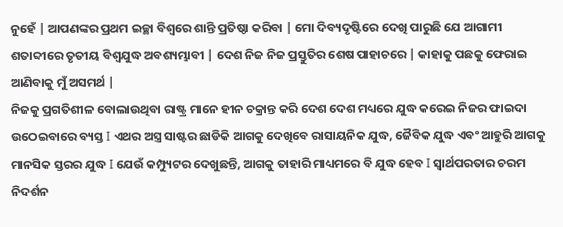ନୁହେଁ | ଆପଣଙ୍କର ପ୍ରଥମ ଇଚ୍ଛା ବିଶ୍ୱରେ ଶାନ୍ତି ପ୍ରତିଷ୍ଠା କରିବା | ମୋ ଦିବ୍ୟଦୃଷ୍ଟିରେ ଦେଖି ପାରୁଛି ଯେ ଆଗାମୀ ଶତାବ୍ଦୀରେ ତୃତୀୟ ବିଶ୍ୱଯୁଦ୍ଧ ଅବଶ୍ୟମ୍ଭାବୀ | ଦେଶ ନିଜ ନିଜ ପ୍ରସ୍ତୁତିର ଶେଷ ପାହାଚରେ | କାହାକୁ ପଛକୁ ଫେରାଇ ଆଣିବାକୁ ମୁଁ ଅସମର୍ଥ |
ନିଜକୁ ପ୍ରଗତିଶୀଳ ବୋଲାଉଥିବା ରାଷ୍ଟ୍ର ମାନେ ହୀନ ଚକ୍ରାନ୍ତ କରି ଦେଶ ଦେଶ ମଧ୍ୟରେ ଯୁଦ୍ଧ କରେଇ ନିଜର ଫାଇଦା ଉଠେଇବାରେ ବ୍ୟସ୍ତ I ଏଥର ଅସ୍ତ୍ର ସାଷ୍ଟର ଛାଡିକି ଆଗକୁ ଦେଖିବେ ରାସାୟନିକ ଯୁଦ୍ଧ, ଜୈବିକ ଯୁଦ୍ଧ ଏବଂ ଆହୁରି ଆଗକୁ ମାନସିକ ସ୍ତରର ଯୁଦ୍ଧ I ଯେଉଁ କମ୍ପ୍ୟୁଟର ଦେଖୁଛନ୍ତି, ଆଗକୁ ତାହାରି ମାଧ୍ୟମରେ ବି ଯୁଦ୍ଧ ହେବ I ସ୍ଵାର୍ଥପରତାର ଚରମ ନିଦର୍ଶନ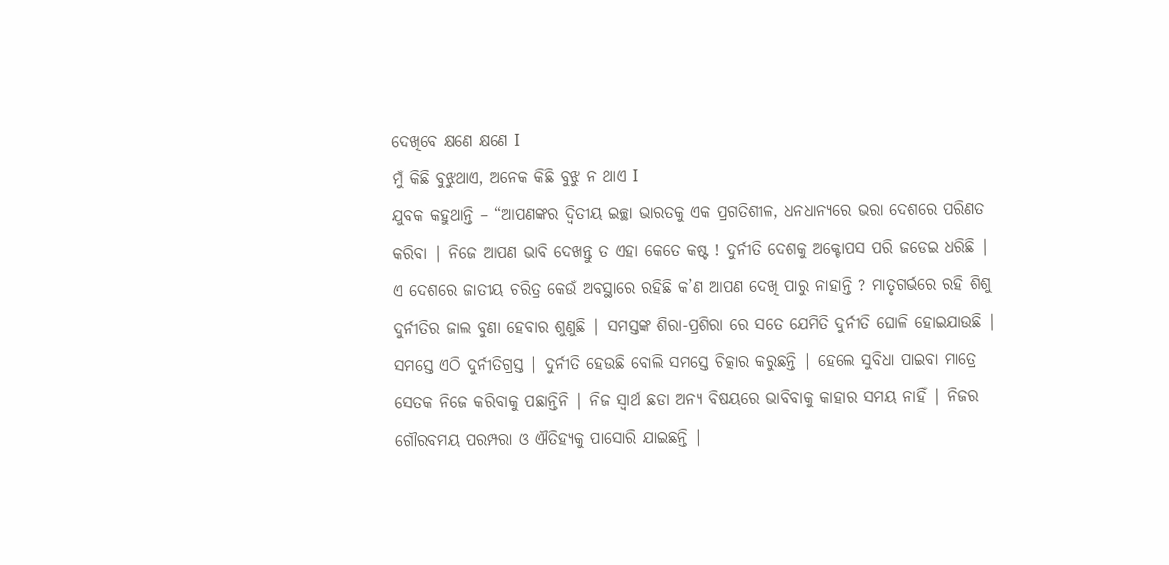ଦେଖିବେ କ୍ଷଣେ କ୍ଷଣେ I
ମୁଁ କିଛି ବୁଝୁଥାଏ, ଅନେକ କିଛି ବୁଝୁ ନ ଥାଏ I
ଯୁବକ କହୁଥାନ୍ତି – “ଆପଣଙ୍କର ଦ୍ଵିତୀୟ ଇଚ୍ଛା ଭାରତକୁ ଏକ ପ୍ରଗତିଶୀଳ, ଧନଧାନ୍ୟରେ ଭରା ଦେଶରେ ପରିଣତ କରିବା | ନିଜେ ଆପଣ ଭାବି ଦେଖନ୍ତୁ ତ ଏହା କେତେ କଷ୍ଟ ! ଦୁର୍ନୀତି ଦେଶକୁ ଅକ୍ଟୋପସ ପରି ଜଡେଇ ଧରିଛି | ଏ ଦେଶରେ ଜାତୀୟ ଚରିତ୍ର କେଉଁ ଅବସ୍ଥାରେ ରହିଛି କ’ଣ ଆପଣ ଦେଖି ପାରୁ ନାହାନ୍ତି ? ମାତୃଗର୍ଭରେ ରହି ଶିଶୁ ଦୁର୍ନୀତିର ଜାଲ ବୁଣା ହେବାର ଶୁଣୁଛି | ସମସ୍ତଙ୍କ ଶିରା-ପ୍ରଶିରା ରେ ସତେ ଯେମିତି ଦୁର୍ନୀତି ଘୋଳି ହୋଇଯାଉଛି | ସମସ୍ତେ ଏଠି ଦୁର୍ନୀତିଗ୍ରସ୍ତ | ଦୁର୍ନୀତି ହେଉଛି ବୋଲି ସମସ୍ତେ ଚିତ୍କାର କରୁଛନ୍ତି | ହେଲେ ସୁବିଧା ପାଇବା ମାତ୍ରେ ସେତକ ନିଜେ କରିବାକୁ ପଛାନ୍ତିନି | ନିଜ ସ୍ୱାର୍ଥ ଛଡା ଅନ୍ୟ ବିଷୟରେ ଭାବିବାକୁ କାହାର ସମୟ ନାହିଁ | ନିଜର ଗୌରବମୟ ପରମ୍ପରା ଓ ଐତିହ୍ୟକୁ ପାସୋରି ଯାଇଛନ୍ତି |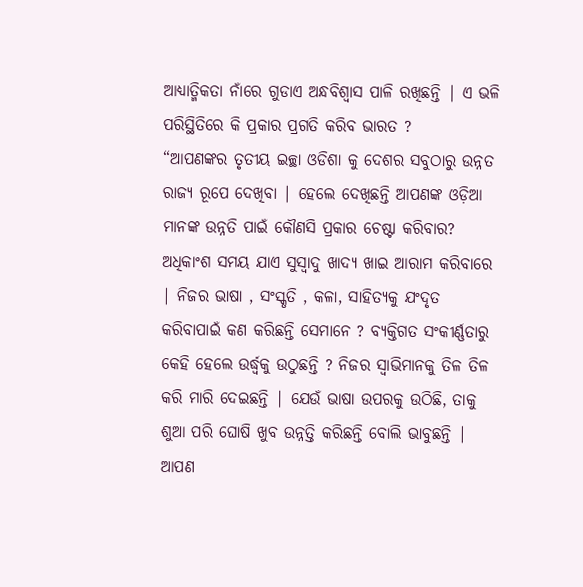ଆଧ୍ୟାତ୍ମିକତା ନାଁରେ ଗୁଡାଏ ଅନ୍ଧବିଶ୍ୱାସ ପାଳି ରଖିଛନ୍ତି | ଏ ଭଳି ପରିସ୍ଥିତିରେ କି ପ୍ରକାର ପ୍ରଗତି କରିବ ଭାରତ ?
“ଆପଣଙ୍କର ତୃତୀୟ ଇଚ୍ଛା ଓଡିଶା କୁ ଦେଶର ସବୁଠାରୁ ଉନ୍ନତ ରାଜ୍ୟ ରୂପେ ଦେଖିବା | ହେଲେ ଦେଖିଛନ୍ତି ଆପଣଙ୍କ ଓଡ଼ିଆ ମାନଙ୍କ ଉନ୍ନତି ପାଇଁ କୌଣସି ପ୍ରକାର ଚେଷ୍ଟା କରିବାର? ଅଧିକାଂଶ ସମୟ ଯାଏ ସୁସ୍ୱାଦୁ ଖାଦ୍ୟ ଖାଇ ଆରାମ କରିବାରେ | ନିଜର ଭାଷା , ସଂସ୍କୃତି , କଳା, ସାହିତ୍ୟକୁ ଯଂଦୃତ କରିବାପାଇଁ କଣ କରିଛନ୍ତି ସେମାନେ ? ବ୍ୟକ୍ତିଗତ ସଂକୀର୍ଣ୍ଣତାରୁ କେହି ହେଲେ ଉର୍ଦ୍ଧ୍ୱକୁ ଉଠୁଛନ୍ତି ? ନିଜର ସ୍ୱାଭିମାନକୁ ତିଳ ତିଳ କରି ମାରି ଦେଇଛନ୍ତି | ଯେଉଁ ଭାଷା ଉପରକୁ ଉଠିଛି, ତାକୁ ଶୁଆ ପରି ଘୋଷି ଖୁବ ଉନ୍ନତ୍ତି କରିଛନ୍ତି ବୋଲି ଭାବୁଛନ୍ତି | ଆପଣ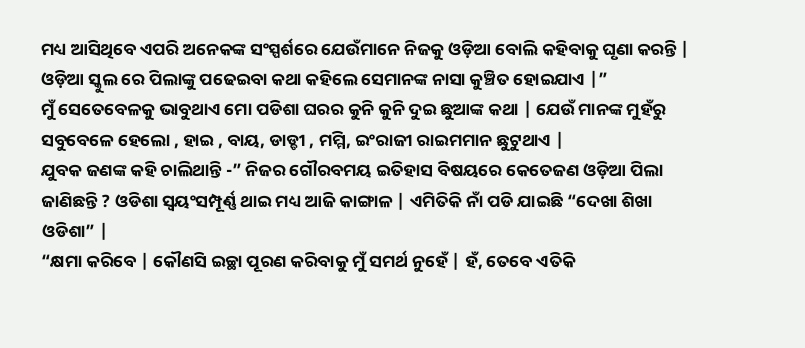ମଧ୍ୟ ଆସିଥିବେ ଏପରି ଅନେକଙ୍କ ସଂସ୍ପର୍ଶରେ ଯେଉଁମାନେ ନିଜକୁ ଓଡ଼ିଆ ବୋଲି କହିବାକୁ ଘୃଣା କରନ୍ତି | ଓଡ଼ିଆ ସ୍କୁଲ ରେ ପିଲାଙ୍କୁ ପଢେଇବା କଥା କହିଲେ ସେମାନଙ୍କ ନାସା କୁଞ୍ଚିତ ହୋଇଯାଏ |”
ମୁଁ ସେତେବେଳକୁ ଭାବୁଥାଏ ମୋ ପଡିଶା ଘରର କୁନି କୁନି ଦୁଇ ଛୁଆଙ୍କ କଥା | ଯେଉଁ ମାନଙ୍କ ମୁହଁରୁ ସବୁବେଳେ ହେଲୋ , ହାଇ , ବାୟ, ଡାଡ୍ଡୀ , ମମ୍ମି, ଇଂରାଜୀ ରାଇମମାନ ଛୁଟୁଥାଏ |
ଯୁବକ ଜଣଙ୍କ କହି ଚାଲିଥାନ୍ତି -” ନିଜର ଗୌରବମୟ ଇତିହାସ ବିଷୟରେ କେତେଜଣ ଓଡ଼ିଆ ପିଲା ଜାଣିଛନ୍ତି ? ଓଡିଶା ସ୍ୱୟଂସମ୍ପୂର୍ଣ୍ଣ ଥାଇ ମଧ୍ୟ ଆଜି କାଙ୍ଗାଳ | ଏମିତିକି ନାଁ ପଡି ଯାଇଛି “ଦେଖା ଶିଖା ଓଡିଶା” |
“କ୍ଷମା କରିବେ | କୌଣସି ଇଚ୍ଛା ପୂରଣ କରିବାକୁ ମୁଁ ସମର୍ଥ ନୁହେଁ | ହଁ, ତେବେ ଏତିକି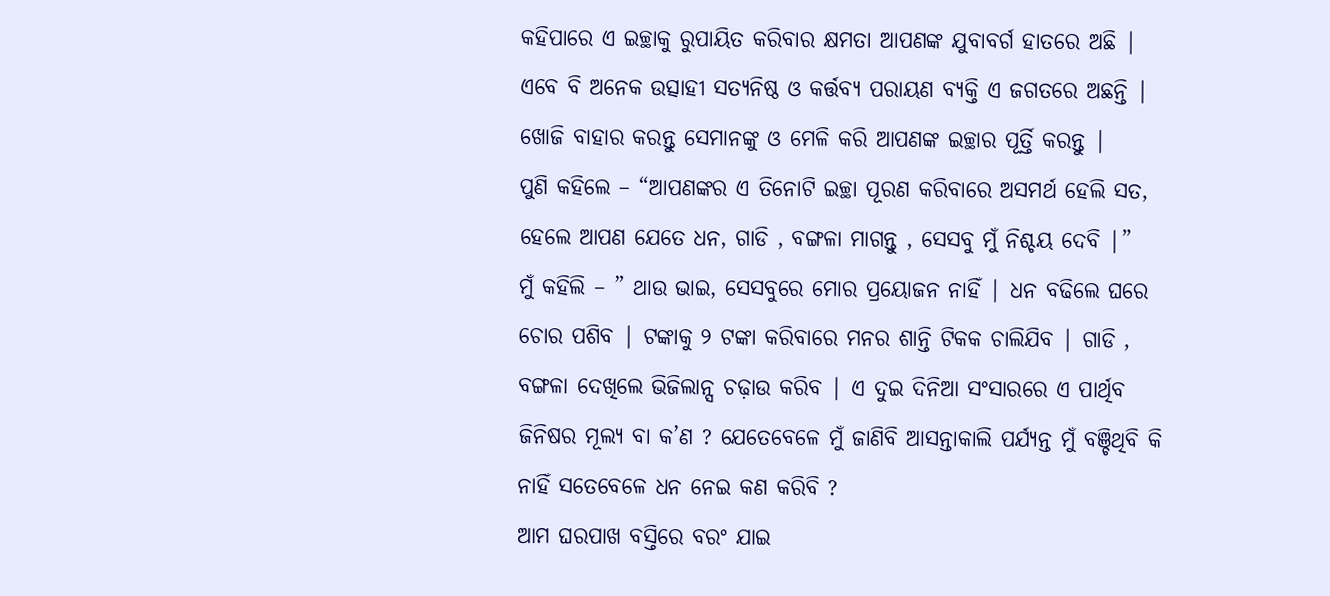କହିପାରେ ଏ ଇଚ୍ଛାକୁ ରୁପାୟିତ କରିବାର କ୍ଷମତା ଆପଣଙ୍କ ଯୁବାବର୍ଗ ହାତରେ ଅଛି | ଏବେ ବି ଅନେକ ଉତ୍ସାହୀ ସତ୍ୟନିଷ୍ଠ ଓ କର୍ତ୍ତବ୍ୟ ପରାୟଣ ବ୍ୟକ୍ତି ଏ ଜଗତରେ ଅଛନ୍ତି | ଖୋଜି ବାହାର କରନ୍ତୁ ସେମାନଙ୍କୁ ଓ ମେଳି କରି ଆପଣଙ୍କ ଇଚ୍ଛାର ପୂର୍ତ୍ତି କରନ୍ତୁ |
ପୁଣି କହିଲେ – “ଆପଣଙ୍କର ଏ ତିନୋଟି ଇଚ୍ଛା ପୂରଣ କରିବାରେ ଅସମର୍ଥ ହେଲି ସତ, ହେଲେ ଆପଣ ଯେତେ ଧନ, ଗାଡି , ବଙ୍ଗଳା ମାଗନ୍ତୁ , ସେସବୁ ମୁଁ ନିଶ୍ଚୟ ଦେବି |”
ମୁଁ କହିଲି – ” ଥାଉ ଭାଇ, ସେସବୁରେ ମୋର ପ୍ରୟୋଜନ ନାହିଁ | ଧନ ବଢିଲେ ଘରେ ଚୋର ପଶିବ | ଟଙ୍କାକୁ ୨ ଟଙ୍କା କରିବାରେ ମନର ଶାନ୍ତି ଟିକକ ଚାଲିଯିବ | ଗାଡି , ବଙ୍ଗଳା ଦେଖିଲେ ଭିଜିଲାନ୍ସ ଚଢ଼ାଉ କରିବ | ଏ ଦୁଇ ଦିନିଆ ସଂସାରରେ ଏ ପାର୍ଥିବ ଜିନିଷର ମୂଲ୍ୟ ବା କ’ଣ ? ଯେତେବେଳେ ମୁଁ ଜାଣିବି ଆସନ୍ତାକାଲି ପର୍ଯ୍ୟନ୍ତ ମୁଁ ବଞ୍ଚିଥିବି କି ନାହିଁ ସତେବେଳେ ଧନ ନେଇ କଣ କରିବି ?
ଆମ ଘରପାଖ ବସ୍ତିରେ ବରଂ ଯାଇ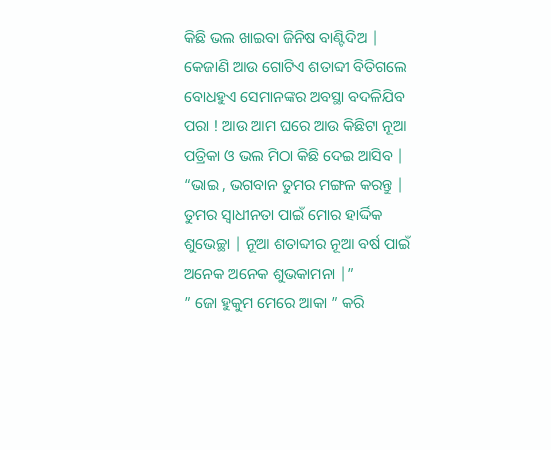କିଛି ଭଲ ଖାଇବା ଜିନିଷ ବାଣ୍ଟିଦିଅ | କେଜାଣି ଆଉ ଗୋଟିଏ ଶତାବ୍ଦୀ ବିତିଗଲେ ବୋଧହୁଏ ସେମାନଙ୍କର ଅବସ୍ଥା ବଦଳିଯିବ ପରା ! ଆଉ ଆମ ଘରେ ଆଉ କିଛିଟା ନୂଆ ପତ୍ରିକା ଓ ଭଲ ମିଠା କିଛି ଦେଇ ଆସିବ |
“ଭାଇ , ଭଗବାନ ତୁମର ମଙ୍ଗଳ କରନ୍ତୁ | ତୁମର ସ୍ୱାଧୀନତା ପାଇଁ ମୋର ହାର୍ଦ୍ଦିକ ଶୁଭେଚ୍ଛା | ନୂଆ ଶତାବ୍ଦୀର ନୂଆ ବର୍ଷ ପାଇଁ ଅନେକ ଅନେକ ଶୁଭକାମନା |”
” ଜୋ ହୁକୁମ ମେରେ ଆକା ” କରି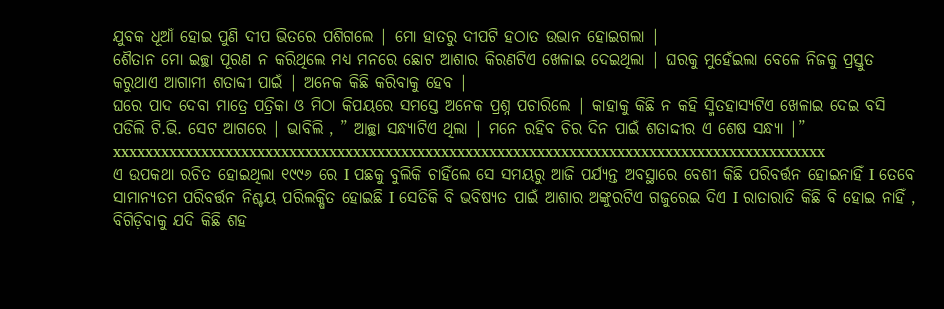ଯୁବକ ଧୂଆଁ ହୋଇ ପୁଣି ଦୀପ ଭିତରେ ପଶିଗଲେ | ମୋ ହାତରୁ ଦୀପଟି ହଠାତ ଉଭାନ ହୋଇଗଲା |
ଶୈତାନ ମୋ ଇଚ୍ଛା ପୂରଣ ନ କରିଥିଲେ ମଧ୍ୟ ମନରେ ଛୋଟ ଆଶାର କିରଣଟିଏ ଖେଳାଇ ଦେଇଥିଲା | ଘରକୁ ମୁହେଁଇଲା ବେଳେ ନିଜକୁ ପ୍ରସ୍ତୁତ କରୁଥାଏ ଆଗାମୀ ଶତାବ୍ଦୀ ପାଇଁ | ଅନେକ କିଛି କରିବାକୁ ହେବ |
ଘରେ ପାଦ ଦେବା ମାତ୍ରେ ପତ୍ରିକା ଓ ମିଠା କିପୟରେ ସମସ୍ତେ ଅନେକ ପ୍ରଶ୍ନ ପଚାରିଲେ | କାହାକୁ କିଛି ନ କହି ସ୍ମିତହାସ୍ୟଟିଏ ଖେଳାଇ ଦେଇ ବସି ପଡିଲି ଟି.ଭି. ସେଟ ଆଗରେ | ଭାବିଲି , ” ଆଚ୍ଛା ସନ୍ଧ୍ୟାଟିଏ ଥିଲା | ମନେ ରହିବ ଚିର ଦିନ ପାଇଁ ଶତାଦ୍ଦୀର ଏ ଶେଷ ସନ୍ଧ୍ୟା |”
xxxxxxxxxxxxxxxxxxxxxxxxxxxxxxxxxxxxxxxxxxxxxxxxxxxxxxxxxxxxxxxxxxxxxxxxxxxxxxxxxxxxxxxxx
ଏ ଉପକଥା ରଚିତ ହୋଇଥିଲା ୧୯୯୬ ରେ I ପଛକୁ ବୁଲିକି ଚାହିଁଲେ ସେ ସମୟରୁ ଆଜି ପର୍ଯ୍ୟନ୍ତ ଅବସ୍ଥାରେ ବେଶୀ କିଛି ପରିବର୍ତ୍ତନ ହୋଇନାହିଁ I ତେବେ ସାମାନ୍ୟତମ ପରିବର୍ତ୍ତନ ନିଶ୍ଚୟ ପରିଲକ୍ଷିତ ହୋଇଛି I ସେତିକି ବି ଭବିଷ୍ୟତ ପାଇଁ ଆଶାର ଅଙ୍କୁରଟିଏ ଗଜୁରେଇ ଦିଏ I ରାତାରାତି କିଛି ବି ହୋଇ ନାହିଁ , ବିଗିଡ଼ିବାକୁ ଯଦି କିଛି ଶହ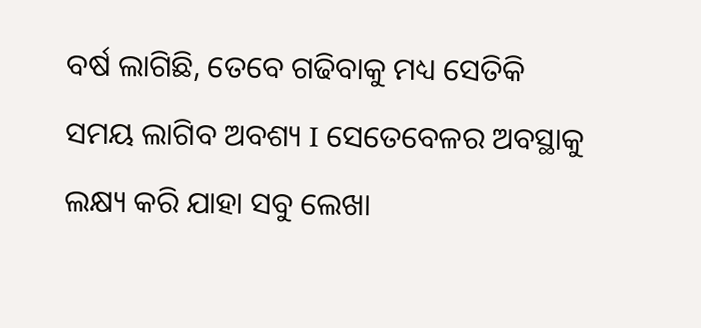ବର୍ଷ ଲାଗିଛି, ତେବେ ଗଢିବାକୁ ମଧ୍ୟ ସେତିକି ସମୟ ଲାଗିବ ଅବଶ୍ୟ I ସେତେବେଳର ଅବସ୍ଥାକୁ ଲକ୍ଷ୍ୟ କରି ଯାହା ସବୁ ଲେଖା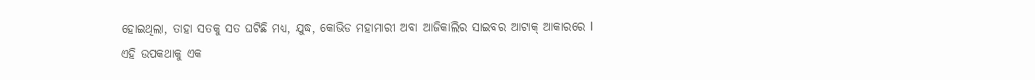ହୋଇଥିଲା, ତାହା ସତକୁ ସତ ଘଟିଛି ମଧ୍ୟ, ଯୁଦ୍ଧ, କୋଭିଡ ମହାମାରୀ ଅବା ଆଜିକାଲିର ସାଇବର ଆଟାକ୍ ଆକାରରେ I ଏହି ଉପକଥାକୁ ଏକ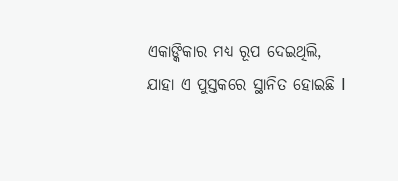ଏକାଙ୍କିକାର ମଧ୍ୟ ରୂପ ଦେଇଥିଲି, ଯାହା ଏ ପୁସ୍ତକରେ ସ୍ଥାନିତ ହୋଇଛି I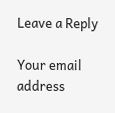Leave a Reply

Your email address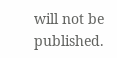will not be published.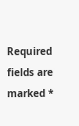Required fields are marked *